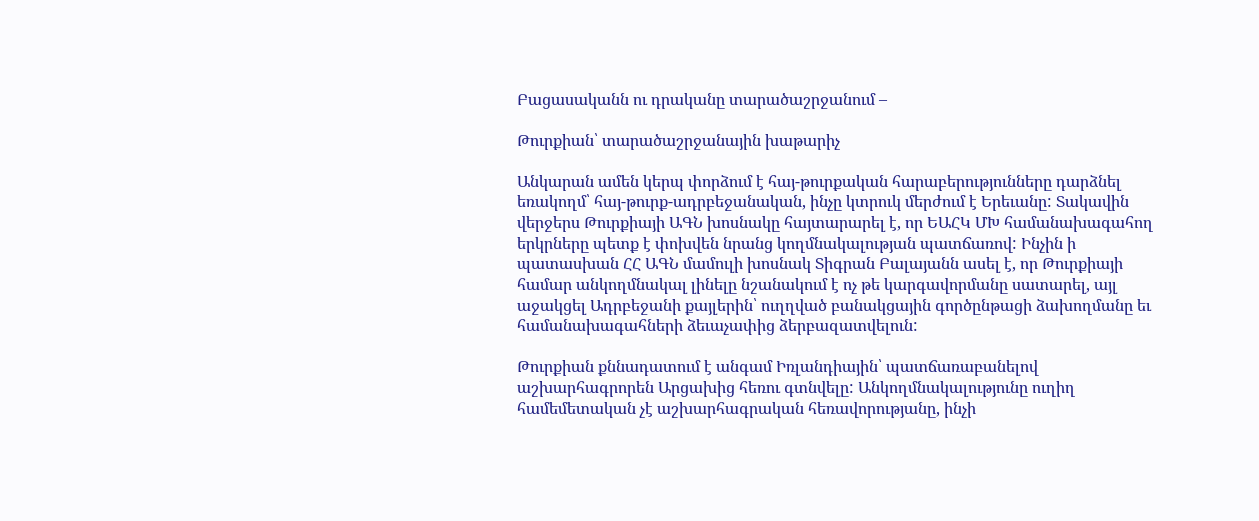Բացասականն ու դրականը տարածաշրջանում –

Թուրքիան՝ տարածաշրջանային խաթարիչ

Անկարան ամեն կերպ փորձում է հայ-թուրքական հարաբերությունները դարձնել եռակողմ՝ հայ-թուրք-ադրբեջանական, ինչը կտրուկ մերժում է Երեւանը: Տակավին վերջերս Թուրքիայի ԱԳՆ խոսնակը հայտարարել է, որ ԵԱՀԿ ՄԽ համանախագահող երկրները պետք է փոխվեն նրանց կողմնակալության պատճառով: Ինչին ի պատասխան ՀՀ ԱԳՆ մամուլի խոսնակ Տիգրան Բալայանն ասել է, որ Թուրքիայի համար անկողմնակալ լինելը նշանակում է ոչ թե կարգավորմանը սատարել, այլ աջակցել Ադրբեջանի քայլերին՝ ուղղված բանակցային գործընթացի ձախողմանը եւ համանախագահների ձեւաչափից ձերբազատվելուն:

Թուրքիան քննադատում է անգամ Իռլանդիային՝ պատճառաբանելով աշխարհագրորեն Արցախից հեռու գտնվելը: Անկողմնակալությունը ուղիղ համեմետական չէ աշխարհագրական հեռավորությանը, ինչի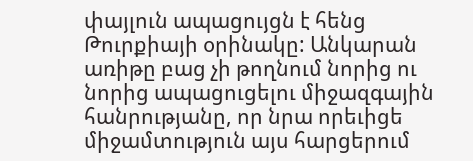փայլուն ապացույցն է հենց Թուրքիայի օրինակը: Անկարան առիթը բաց չի թողնում նորից ու նորից ապացուցելու միջազգային հանրությանը, որ նրա որեւիցե միջամտություն այս հարցերում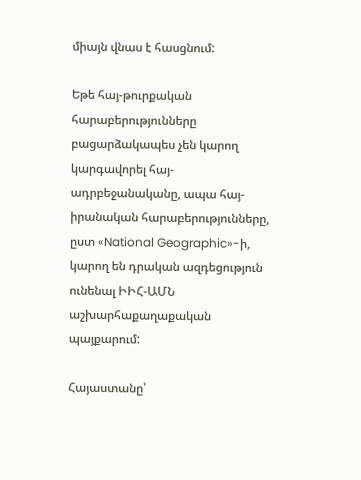միայն վնաս է հասցնում:

Եթե հայ-թուրքական հարաբերությունները բացարձակապես չեն կարող կարգավորել հայ-ադրբեջանականը, ապա հայ-իրանական հարաբերությունները, ըստ «National Geographic»-ի, կարող են դրական ազդեցություն ունենալ ԻԻՀ-ԱՄՆ աշխարհաքաղաքական պայքարում:

Հայաստանը՝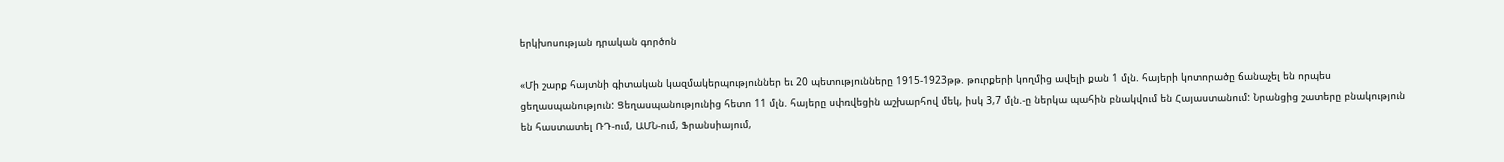երկխոսության դրական գործոն

«Մի շարք հայտնի գիտական կազմակերպություններ եւ 20 պետությունները 1915-1923թթ. թուրքերի կողմից ավելի քան 1 մլն. հայերի կոտորածը ճանաչել են որպես ցեղասպանություն: Ցեղասպանությունից հետո 11 մլն. հայերը սփռվեցին աշխարհով մեկ, իսկ 3,7 մլն.-ը ներկա պահին բնակվում են Հայաստանում: Նրանցից շատերը բնակություն են հաստատել ՌԴ-ում, ԱՄՆ-ում, Ֆրանսիայում,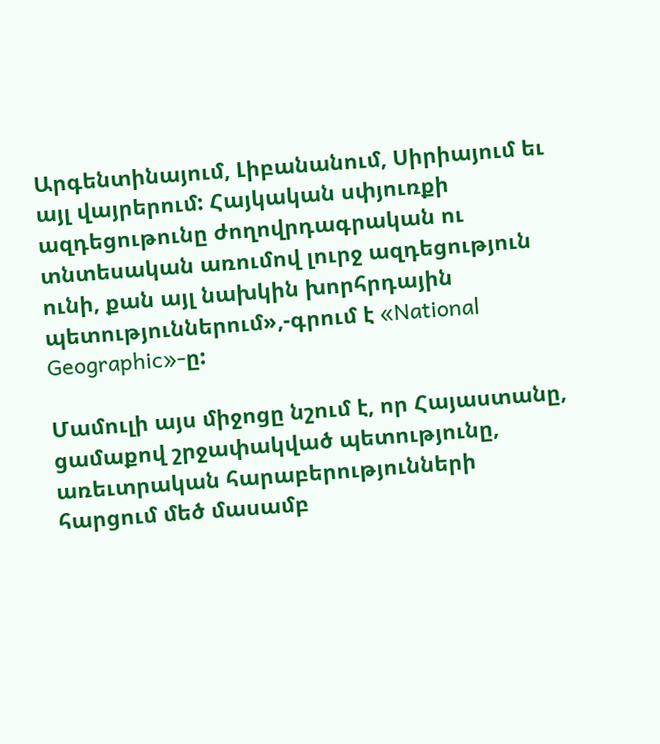Արգենտինայում, Լիբանանում, Սիրիայում եւ այլ վայրերում: Հայկական սփյուռքի ազդեցութունը ժողովրդագրական ու տնտեսական առումով լուրջ ազդեցություն ունի, քան այլ նախկին խորհրդային պետություններում»,-գրում է «National Geographic»-ը:

Մամուլի այս միջոցը նշում է, որ Հայաստանը, ցամաքով շրջափակված պետությունը, առեւտրական հարաբերությունների հարցում մեծ մասամբ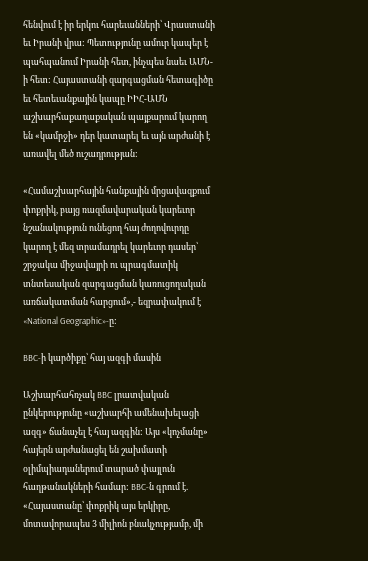հենվում է իր երկու հարեւանների՝ Վրաստանի եւ Իրանի վրա: Պետությունը ամուր կապեր է պահպանում Իրանի հետ, ինչպես նաեւ ԱՄՆ-ի հետ: Հայաստանի զարգացման հետագիծը եւ հետեւանքային կապը ԻԻՀ-ԱՄՆ աշխարհաքաղաքական պայքարում կարող են «կամրջի» դեր կատարել եւ այն արժանի է առավել մեծ ուշադրության:

«Համաշխարհային հանքային մրցավազքում փոքրիկ, բայց ռազմավարական կարեւոր նշանակություն ունեցող հայ ժողովուրդը կարող է մեզ տրամադրել կարեւոր դասեր՝ շրջակա միջավայրի ու պրագմատիկ տնտեսական զարգացման կառուցողական առճակատման հարցում»,- եզրափակում է «National Geographic»-ը:

BBC-ի կարծիքը՝ հայ ազգի մասին

Աշխարհահռչակ BBC լրատվական ընկերությունը «աշխարհի ամենախելացի ազգ» ճանաչել է հայ ազգին: Այս «կոչմանը» հայերն արժանացել են շախմատի օլիմպիադաներում տարած փայլուն հաղթանակների համար: BBC-ն գրում է. «Հայաստանը՝ փոքրիկ այս երկիրը, մոտավորապես 3 միլիոն բնակչությամբ, մի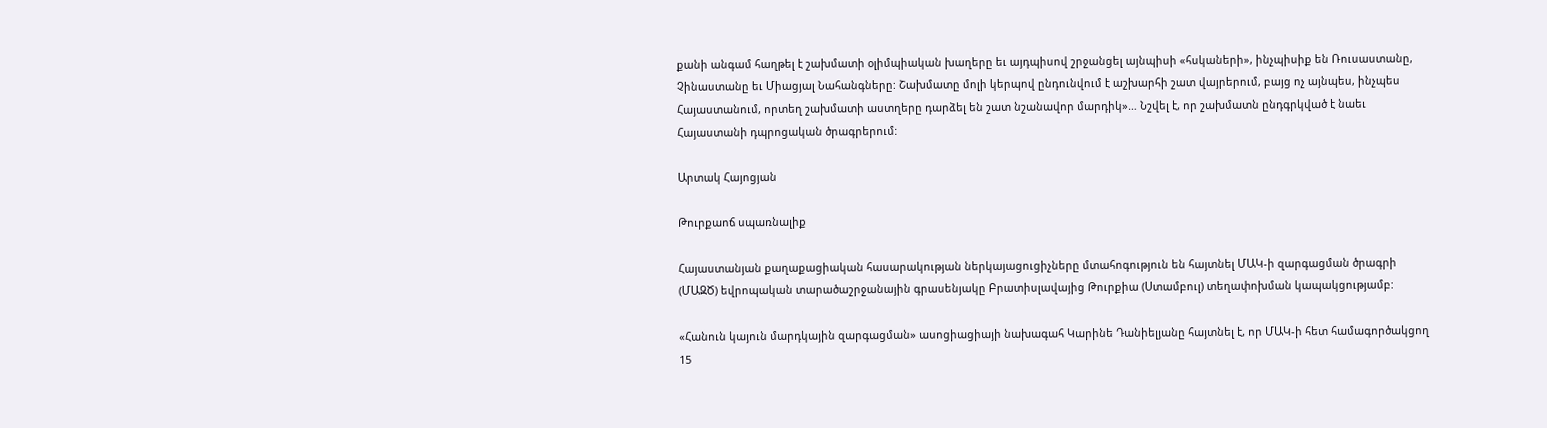քանի անգամ հաղթել է շախմատի օլիմպիական խաղերը եւ այդպիսով շրջանցել այնպիսի «հսկաների», ինչպիսիք են Ռուսաստանը, Չինաստանը եւ Միացյալ Նահանգները: Շախմատը մոլի կերպով ընդունվում է աշխարհի շատ վայրերում, բայց ոչ այնպես, ինչպես Հայաստանում, որտեղ շախմատի աստղերը դարձել են շատ նշանավոր մարդիկ»… Նշվել է, որ շախմատն ընդգրկված է նաեւ Հայաստանի դպրոցական ծրագրերում:

Արտակ Հայոցյան

Թուրքաոճ սպառնալիք

Հայաստանյան քաղաքացիական հասարակության ներկայացուցիչները մտահոգություն են հայտնել ՄԱԿ-ի զարգացման ծրագրի (ՄԱԶԾ) եվրոպական տարածաշրջանային գրասենյակը Բրատիսլավայից Թուրքիա (Ստամբուլ) տեղափոխման կապակցությամբ:

«Հանուն կայուն մարդկային զարգացման» ասոցիացիայի նախագահ Կարինե Դանիելյանը հայտնել է, որ ՄԱԿ-ի հետ համագործակցող 15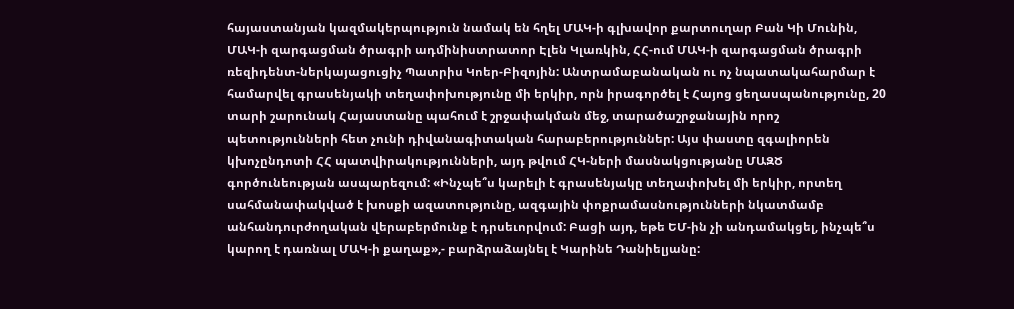հայաստանյան կազմակերպություն նամակ են հղել ՄԱԿ-ի գլխավոր քարտուղար Բան Կի Մունին, ՄԱԿ-ի զարգացման ծրագրի ադմինիստրատոր Էլեն Կլառկին, ՀՀ-ում ՄԱԿ-ի զարգացման ծրագրի ռեզիդենտ-ներկայացուցիչ Պատրիս Կոեր-Բիզոյին: Անտրամաբանական ու ոչ նպատակահարմար է համարվել գրասենյակի տեղափոխությունը մի երկիր, որն իրագործել է Հայոց ցեղասպանությունը, 20 տարի շարունակ Հայաստանը պահում է շրջափակման մեջ, տարածաշրջանային որոշ պետությունների հետ չունի դիվանագիտական հարաբերություններ: Այս փաստը զգալիորեն կխոչընդոտի ՀՀ պատվիրակությունների, այդ թվում ՀԿ-ների մասնակցությանը ՄԱԶԾ գործունեության ասպարեզում: «Ինչպե՞ս կարելի է գրասենյակը տեղափոխել մի երկիր, որտեղ սահմանափակված է խոսքի ազատությունը, ազգային փոքրամասնությունների նկատմամբ անհանդուրժողական վերաբերմունք է դրսեւորվում: Բացի այդ, եթե ԵՄ-ին չի անդամակցել, ինչպե՞ս կարող է դառնալ ՄԱԿ-ի քաղաք»,- բարձրաձայնել է Կարինե Դանիելյանը: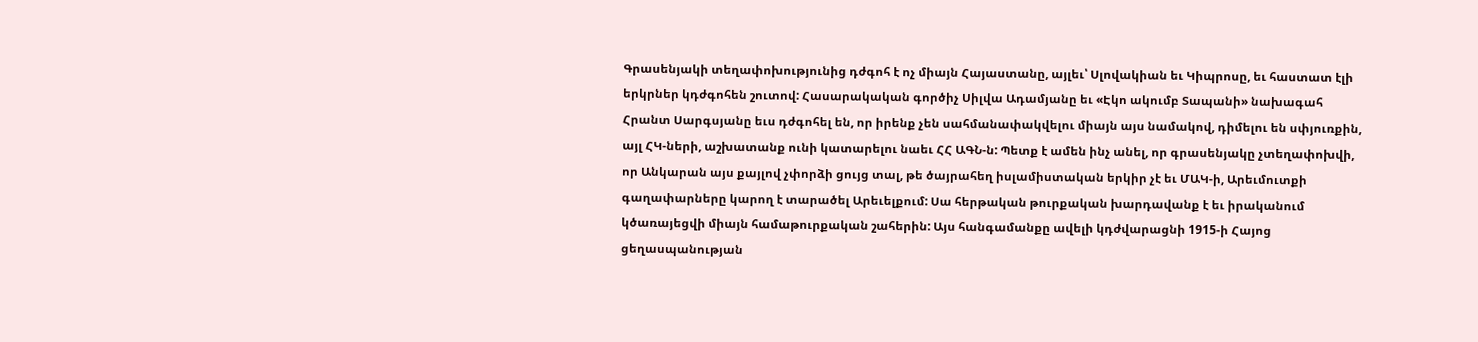Գրասենյակի տեղափոխությունից դժգոհ է ոչ միայն Հայաստանը, այլեւ՝ Սլովակիան եւ Կիպրոսը, եւ հաստատ էլի երկրներ կդժգոհեն շուտով: Հասարակական գործիչ Սիլվա Ադամյանը եւ «Էկո ակումբ Տապանի» նախագահ Հրանտ Սարգսյանը եւս դժգոհել են, որ իրենք չեն սահմանափակվելու միայն այս նամակով, դիմելու են սփյուռքին, այլ ՀԿ-ների, աշխատանք ունի կատարելու նաեւ ՀՀ ԱԳՆ-ն: Պետք է ամեն ինչ անել, որ գրասենյակը չտեղափոխվի, որ Անկարան այս քայլով չփորձի ցույց տալ, թե ծայրահեղ իսլամիստական երկիր չէ եւ ՄԱԿ-ի, Արեւմուտքի գաղափարները կարող է տարածել Արեւելքում: Սա հերթական թուրքական խարդավանք է եւ իրականում կծառայեցվի միայն համաթուրքական շահերին: Այս հանգամանքը ավելի կդժվարացնի 1915-ի Հայոց ցեղասպանության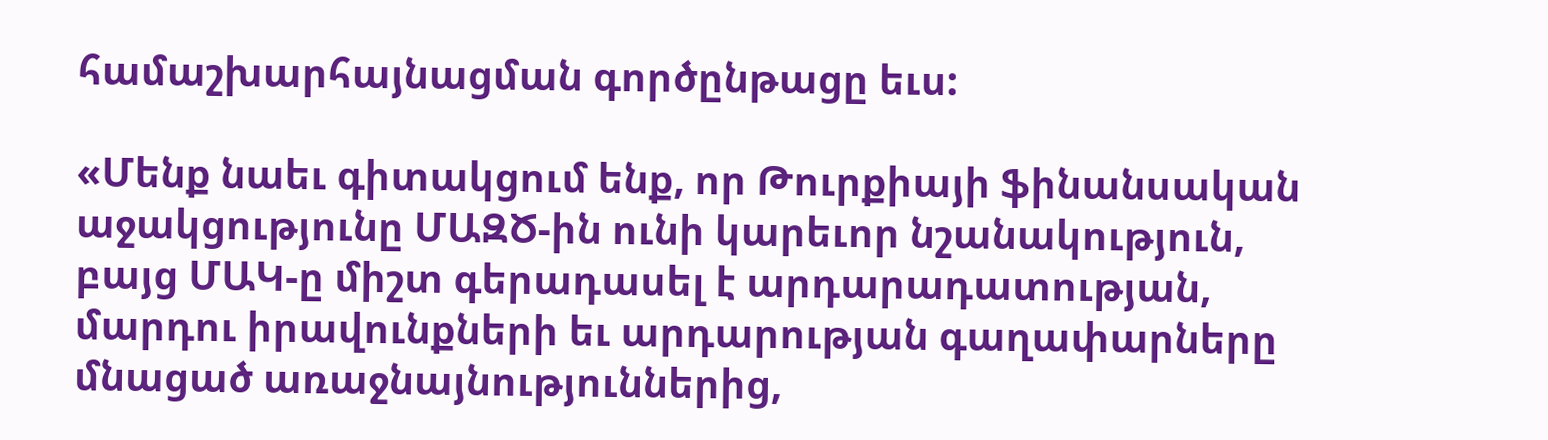համաշխարհայնացման գործընթացը եւս:

«Մենք նաեւ գիտակցում ենք, որ Թուրքիայի ֆինանսական աջակցությունը ՄԱԶԾ-ին ունի կարեւոր նշանակություն, բայց ՄԱԿ-ը միշտ գերադասել է արդարադատության, մարդու իրավունքների եւ արդարության գաղափարները մնացած առաջնայնություններից,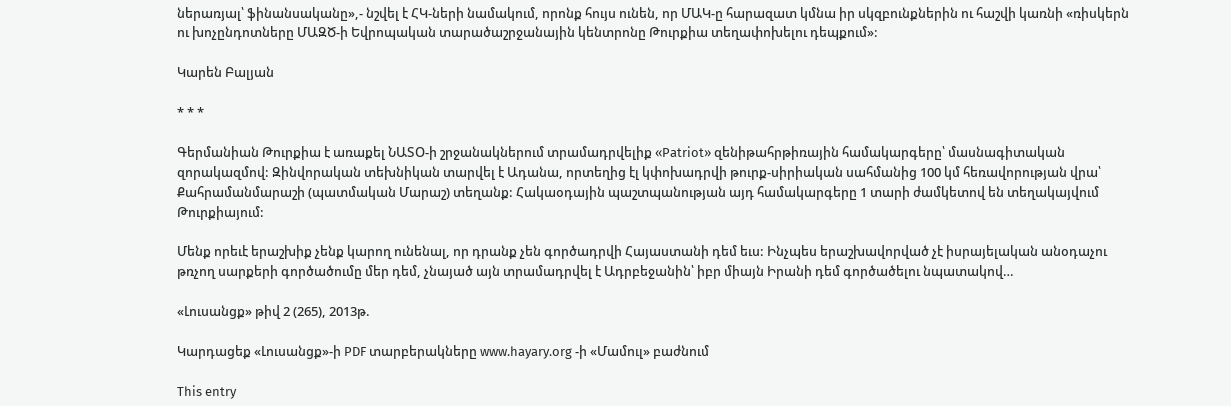ներառյալ՝ ֆինանսականը»,- նշվել է ՀԿ-ների նամակում, որոնք հույս ունեն, որ ՄԱԿ-ը հարազատ կմնա իր սկզբունքներին ու հաշվի կառնի «ռիսկերն ու խոչընդոտները ՄԱԶԾ-ի Եվրոպական տարածաշրջանային կենտրոնը Թուրքիա տեղափոխելու դեպքում»:

Կարեն Բալյան

* * *

Գերմանիան Թուրքիա է առաքել ՆԱՏՕ-ի շրջանակներում տրամադրվելիք «Patriot» զենիթահրթիռային համակարգերը՝ մասնագիտական զորակազմով: Զինվորական տեխնիկան տարվել է Ադանա, որտեղից էլ կփոխադրվի թուրք-սիրիական սահմանից 100 կմ հեռավորության վրա՝ Քահրամանմարաշի (պատմական Մարաշ) տեղանք: Հակաօդային պաշտպանության այդ համակարգերը 1 տարի ժամկետով են տեղակայվում Թուրքիայում:

Մենք որեւէ երաշխիք չենք կարող ունենալ, որ դրանք չեն գործադրվի Հայաստանի դեմ եւս: Ինչպես երաշխավորված չէ իսրայելական անօդաչու թռչող սարքերի գործածումը մեր դեմ, չնայած այն տրամադրվել է Ադրբեջանին՝ իբր միայն Իրանի դեմ գործածելու նպատակով…

«Լուսանցք» թիվ 2 (265), 2013թ.

Կարդացեք «Լուսանցք»-ի PDF տարբերակները www.hayary.org -ի «Մամուլ» բաժնում

This entry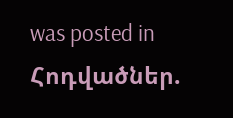was posted in Հոդվածներ.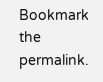Bookmark the permalink.